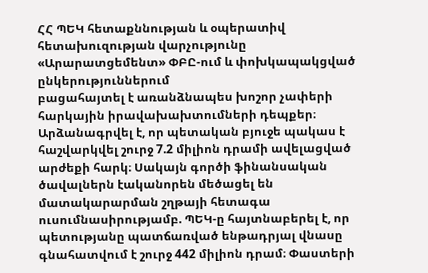ՀՀ ՊԵԿ հետաքննության և օպերատիվ հետախուզության վարչությունը «Արարատցեմենտ» ՓԲԸ-ում և փոխկապակցված ընկերություններում
բացահայտել է առանձնապես խոշոր չափերի հարկային իրավախախտումների դեպքեր։
Արձանագրվել է, որ պետական բյուջե պակաս է հաշվարկվել շուրջ 7.2 միլիոն դրամի ավելացված արժեքի հարկ։ Սակայն գործի ֆինանսական ծավալներն էականորեն մեծացել են մատակարարման շղթայի հետագա ուսումնասիրությամբ. ՊԵԿ-ը հայտնաբերել է, որ պետությանը պատճառված ենթադրյալ վնասը գնահատվում է շուրջ 442 միլիոն դրամ։ Փաստերի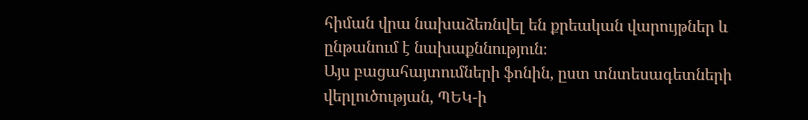հիման վրա նախաձեռնվել են քրեական վարույթներ և ընթանում է նախաքննություն։
Այս բացահայտումների ֆոնին, ըստ տնտեսագետների վերլուծության, ՊԵԿ-ի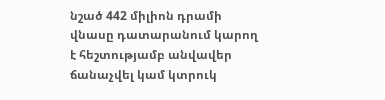նշած 442 միլիոն դրամի վնասը դատարանում կարող է հեշտությամբ անվավեր ճանաչվել կամ կտրուկ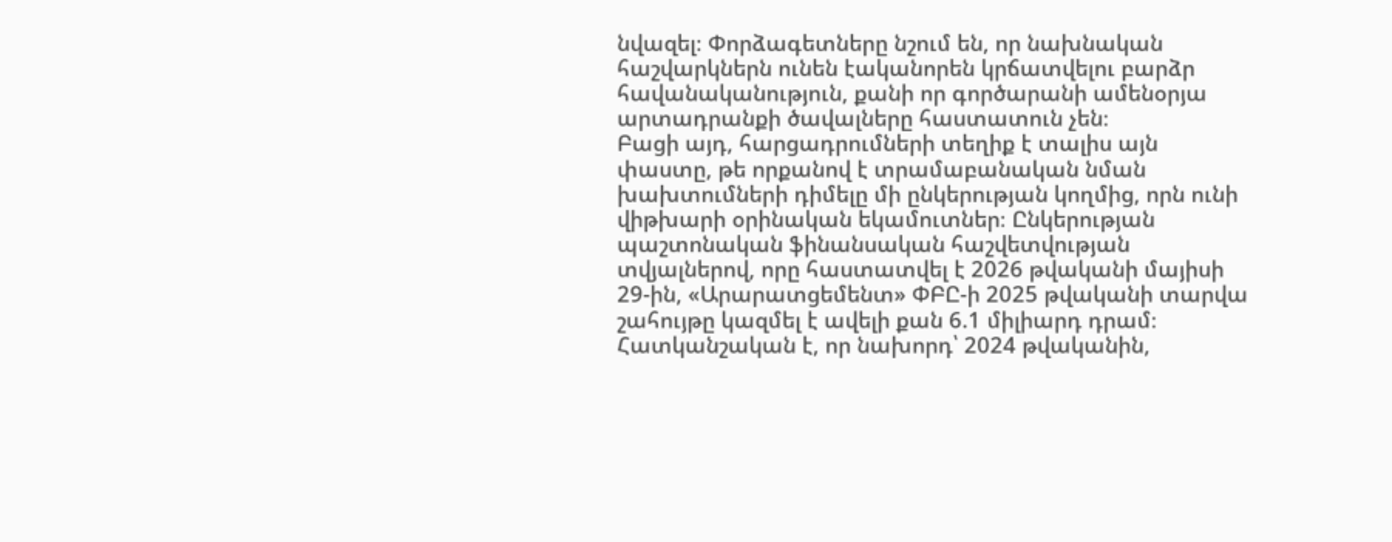նվազել։ Փորձագետները նշում են, որ նախնական հաշվարկներն ունեն էականորեն կրճատվելու բարձր հավանականություն, քանի որ գործարանի ամենօրյա արտադրանքի ծավալները հաստատուն չեն։
Բացի այդ, հարցադրումների տեղիք է տալիս այն փաստը, թե որքանով է տրամաբանական նման խախտումների դիմելը մի ընկերության կողմից, որն ունի վիթխարի օրինական եկամուտներ։ Ընկերության պաշտոնական ֆինանսական հաշվետվության տվյալներով, որը հաստատվել է 2026 թվականի մայիսի 29-ին, «Արարատցեմենտ» ՓԲԸ-ի 2025 թվականի տարվա շահույթը կազմել է ավելի քան 6.1 միլիարդ դրամ։ Հատկանշական է, որ նախորդ՝ 2024 թվականին,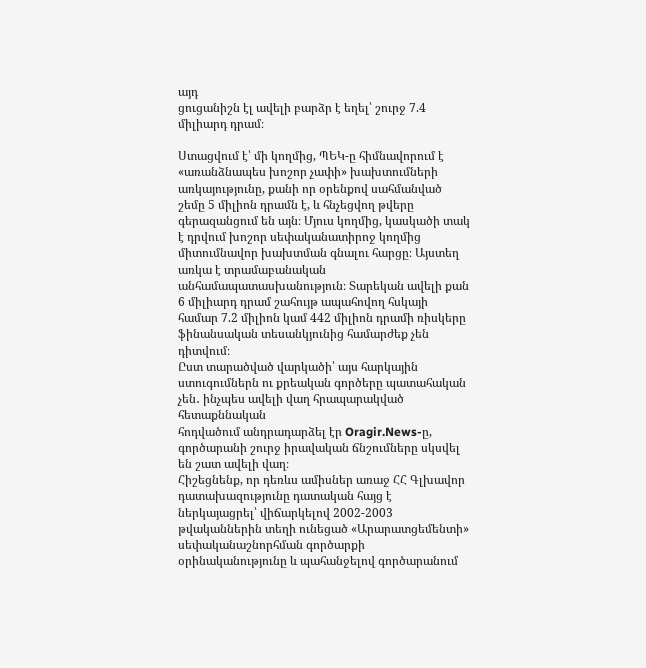այդ
ցուցանիշն էլ ավելի բարձր է եղել՝ շուրջ 7.4 միլիարդ դրամ։

Ստացվում է՝ մի կողմից, ՊԵԿ-ը հիմնավորում է «առանձնապես խոշոր չափի» խախտումների առկայությունը, քանի որ օրենքով սահմանված շեմը 5 միլիոն դրամն է, և հնչեցվող թվերը գերազանցում են այն։ Մյուս կողմից, կասկածի տակ է դրվում խոշոր սեփականատիրոջ կողմից միտումնավոր խախտման գնալու հարցը։ Այստեղ առկա է տրամաբանական անհամապատասխանություն։ Տարեկան ավելի քան 6 միլիարդ դրամ շահույթ ապահովող հսկայի համար 7.2 միլիոն կամ 442 միլիոն դրամի ռիսկերը ֆինանսական տեսանկյունից համարժեք չեն դիտվում։
Ըստ տարածված վարկածի՝ այս հարկային ստուգումներն ու քրեական գործերը պատահական չեն․ ինչպես ավելի վաղ հրապարակված հետաքննական
հոդվածում անդրադարձել էր Oragir.News-ը, գործարանի շուրջ իրավական ճնշումները սկսվել են շատ ավելի վաղ։
Հիշեցնենք, որ դեռևս ամիսներ առաջ ՀՀ Գլխավոր դատախազությունը դատական հայց է ներկայացրել՝ վիճարկելով 2002-2003 թվականներին տեղի ունեցած «Արարատցեմենտի» սեփականաշնորհման գործարքի օրինականությունը և պահանջելով գործարանում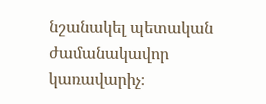նշանակել պետական ժամանակավոր կառավարիչ։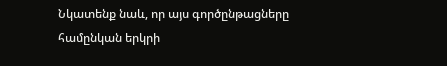Նկատենք նաև, որ այս գործընթացները համընկան երկրի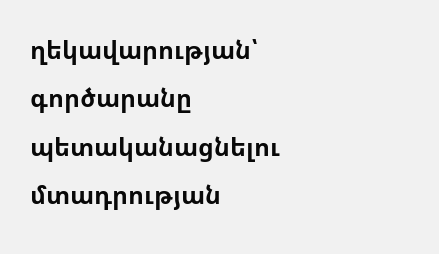ղեկավարության՝ գործարանը պետականացնելու մտադրության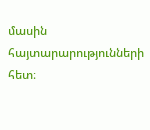մասին հայտարարությունների հետ։